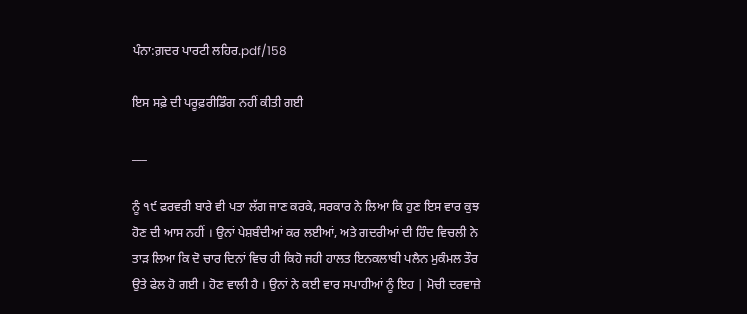ਪੰਨਾ:ਗ਼ਦਰ ਪਾਰਟੀ ਲਹਿਰ.pdf/158

ਇਸ ਸਫ਼ੇ ਦੀ ਪਰੂਫ਼ਰੀਡਿੰਗ ਨਹੀਂ ਕੀਤੀ ਗਈ

___

ਨੂੰ ੧੯ ਫਰਵਰੀ ਬਾਰੇ ਵੀ ਪਤਾ ਲੱਗ ਜਾਣ ਕਰਕੇ, ਸਰਕਾਰ ਨੇ ਲਿਆ ਕਿ ਹੁਣ ਇਸ ਵਾਰ ਕੁਝ ਹੋਣ ਦੀ ਆਸ ਨਹੀਂ । ਉਨਾਂ ਪੇਸ਼ਬੰਦੀਆਂ ਕਰ ਲਈਆਂ, ਅਤੇ ਗਦਰੀਆਂ ਦੀ ਹਿੰਦ ਵਿਚਲੀ ਨੇ ਤਾੜ ਲਿਆ ਕਿ ਦੋ ਚਾਰ ਦਿਨਾਂ ਵਿਚ ਹੀ ਕਿਹੋ ਜਹੀ ਹਾਲਤ ਇਨਕਲਾਬੀ ਪਲੈਨ ਮੁਕੰਮਲ ਤੌਰ ਉਤੇ ਫੇਲ ਹੋ ਗਈ । ਹੋਣ ਵਾਲੀ ਹੈ । ਉਨਾਂ ਨੇ ਕਈ ਵਾਰ ਸਪਾਹੀਆਂ ਨੂੰ ਇਹ | ਮੋਚੀ ਦਰਵਾਜ਼ੇ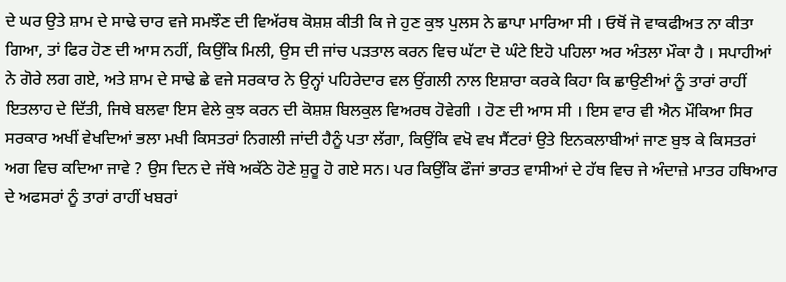ਦੇ ਘਰ ਉਤੇ ਸ਼ਾਮ ਦੇ ਸਾਢੇ ਚਾਰ ਵਜੇ ਸਮਝੌਣ ਦੀ ਵਿਅੱਰਥ ਕੋਸ਼ਸ਼ ਕੀਤੀ ਕਿ ਜੇ ਹੁਣ ਕੁਝ ਪੁਲਸ ਨੇ ਛਾਪਾ ਮਾਰਿਆ ਸੀ । ਓਥੋਂ ਜੋ ਵਾਕਫੀਅਤ ਨਾ ਕੀਤਾ ਗਿਆ, ਤਾਂ ਫਿਰ ਹੋਣ ਦੀ ਆਸ ਨਹੀਂ, ਕਿਉਂਕਿ ਮਿਲੀ, ਉਸ ਦੀ ਜਾਂਚ ਪੜਤਾਲ ਕਰਨ ਵਿਚ ਘੱਟਾ ਦੋ ਘੰਟੇ ਇਹੋ ਪਹਿਲਾ ਅਰ ਅੰਤਲਾ ਮੌਕਾ ਹੈ । ਸਪਾਹੀਆਂ ਨੇ ਗੋਰੇ ਲਗ ਗਏ, ਅਤੇ ਸ਼ਾਮ ਦੇ ਸਾਢੇ ਛੇ ਵਜੇ ਸਰਕਾਰ ਨੇ ਉਨ੍ਹਾਂ ਪਹਿਰੇਦਾਰ ਵਲ ਉਂਗਲੀ ਨਾਲ ਇਸ਼ਾਰਾ ਕਰਕੇ ਕਿਹਾ ਕਿ ਛਾਉਣੀਆਂ ਨੂੰ ਤਾਰਾਂ ਰਾਹੀਂ ਇਤਲਾਹ ਦੇ ਦਿੱਤੀ, ਜਿਥੇ ਬਲਵਾ ਇਸ ਵੇਲੇ ਕੁਝ ਕਰਨ ਦੀ ਕੋਸ਼ਸ਼ ਬਿਲਕੁਲ ਵਿਅਰਥ ਹੋਵੇਗੀ । ਹੋਣ ਦੀ ਆਸ ਸੀ । ਇਸ ਵਾਰ ਵੀ ਐਨ ਮੌਕਿਆ ਸਿਰ ਸਰਕਾਰ ਅਖੀਂ ਵੇਖਦਿਆਂ ਭਲਾ ਮਖੀ ਕਿਸਤਰਾਂ ਨਿਗਲੀ ਜਾਂਦੀ ਹੈਨੂੰ ਪਤਾ ਲੱਗਾ, ਕਿਉਂਕਿ ਵਖੋ ਵਖ ਸੈਂਟਰਾਂ ਉਤੇ ਇਨਕਲਾਬੀਆਂ ਜਾਣ ਬੁਝ ਕੇ ਕਿਸਤਰਾਂ ਅਗ ਵਿਚ ਕਦਿਆ ਜਾਵੇ ? ਉਸ ਦਿਨ ਦੇ ਜੱਥੇ ਅਕੱਠੇ ਹੋਣੇ ਸ਼ੁਰੂ ਹੋ ਗਏ ਸਨ। ਪਰ ਕਿਉਂਕਿ ਫੌਜਾਂ ਭਾਰਤ ਵਾਸੀਆਂ ਦੇ ਹੱਥ ਵਿਚ ਜੇ ਅੰਦਾਜ਼ੇ ਮਾਤਰ ਹਥਿਆਰ ਦੇ ਅਫਸਰਾਂ ਨੂੰ ਤਾਰਾਂ ਰਾਹੀਂ ਖਬਰਾਂ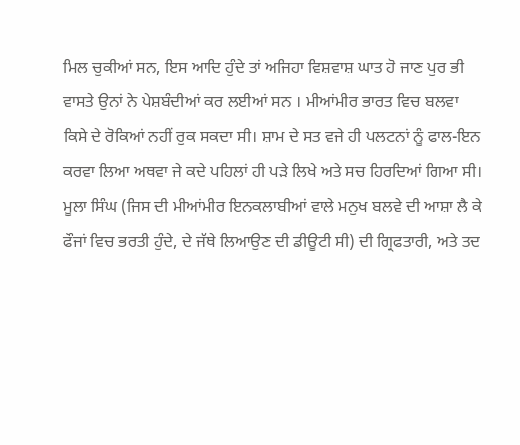ਮਿਲ ਚੁਕੀਆਂ ਸਨ, ਇਸ ਆਦਿ ਹੁੰਦੇ ਤਾਂ ਅਜਿਹਾ ਵਿਸ਼ਵਾਸ਼ ਘਾਤ ਹੋ ਜਾਣ ਪੁਰ ਭੀ ਵਾਸਤੇ ਉਨਾਂ ਨੇ ਪੇਸ਼ਬੰਦੀਆਂ ਕਰ ਲਈਆਂ ਸਨ । ਮੀਆਂਮੀਰ ਭਾਰਤ ਵਿਚ ਬਲਵਾ ਕਿਸੇ ਦੇ ਰੋਕਿਆਂ ਨਹੀਂ ਰੁਕ ਸਕਦਾ ਸੀ। ਸ਼ਾਮ ਦੇ ਸਤ ਵਜੇ ਹੀ ਪਲਟਨਾਂ ਨੂੰ ਫਾਲ-ਇਨ ਕਰਵਾ ਲਿਆ ਅਥਵਾ ਜੇ ਕਦੇ ਪਹਿਲਾਂ ਹੀ ਪੜੇ ਲਿਖੇ ਅਤੇ ਸਚ ਹਿਰਦਿਆਂ ਗਿਆ ਸੀ। ਮੂਲਾ ਸਿੰਘ (ਜਿਸ ਦੀ ਮੀਆਂਮੀਰ ਇਨਕਲਾਬੀਆਂ ਵਾਲੇ ਮਨੁਖ ਬਲਵੇ ਦੀ ਆਸ਼ਾ ਲੈ ਕੇ ਫੌਜਾਂ ਵਿਚ ਭਰਤੀ ਹੁੰਦੇ, ਦੇ ਜੱਥੇ ਲਿਆਉਣ ਦੀ ਡੀਊਟੀ ਸੀ) ਦੀ ਗ੍ਰਿਫਤਾਰੀ, ਅਤੇ ਤਦ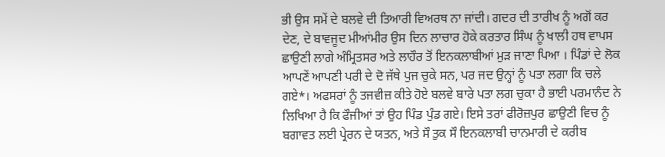ਭੀ ਉਸ ਸਮੇਂ ਦੇ ਬਲਵੇ ਦੀ ਤਿਆਰੀ ਵਿਅਰਥ ਨਾ ਜਾਂਦੀ। ਗਦਰ ਦੀ ਤਾਰੀਖ ਨੂੰ ਅਗੋਂ ਕਰ ਦੇਣ, ਦੇ ਬਾਵਜੂਦ ਮੀਆਂਮੀਰ ਉਸ ਦਿਨ ਲਾਚਾਰ ਹੋਕੇ ਕਰਤਾਰ ਸਿੰਘ ਨੂੰ ਖਾਲੀ ਹਥ ਵਾਪਸ ਛਾਉਣੀ ਲਾਗੇ ਅੰਮ੍ਰਿਤਸਰ ਅਤੇ ਲਾਹੌਰ ਤੋਂ ਇਨਕਲਾਬੀਆਂ ਮੁੜ ਜਾਣਾ ਪਿਆ । ਪਿੰਡਾਂ ਦੇ ਲੋਕ ਆਪਣੇਂ ਆਪਣੀ ਪਰੀ ਦੇ ਦੋ ਜੱਥੇ ਪੁਜ ਚੁਕੇ ਸਨ, ਪਰ ਜਦ ਉਨ੍ਹਾਂ ਨੂੰ ਪਤਾ ਲਗਾ ਕਿ ਚਲੇ ਗਏ*। ਅਫਸਰਾਂ ਨੂੰ ਤਜਵੀਜ਼ ਕੀਤੇ ਹੋਏ ਬਲਵੇ ਬਾਰੇ ਪਤਾ ਲਗ ਚੁਕਾ ਹੈ ਭਾਈ ਪਰਮਾਨੰਦ ਨੇ ਲਿਖਿਆ ਹੈ ਕਿ ਫੌਜੀਆਂ ਤਾਂ ਉਹ ਪਿੰਡ ਪੁੰਡ ਗਏ। ਇਸੇ ਤਰਾਂ ਫੀਰੋਜ਼ਪੁਰ ਛਾਉਣੀ ਵਿਚ ਨੂੰ ਬਗਾਵਤ ਲਈ ਪ੍ਰੇਰਨ ਦੇ ਯਤਨ, ਅਤੇ ਸੌ ਤੁਕ ਸੌ ਇਨਕਲਾਬੀ ਚਾਨਮਾਰੀ ਦੇ ਕਰੀਬ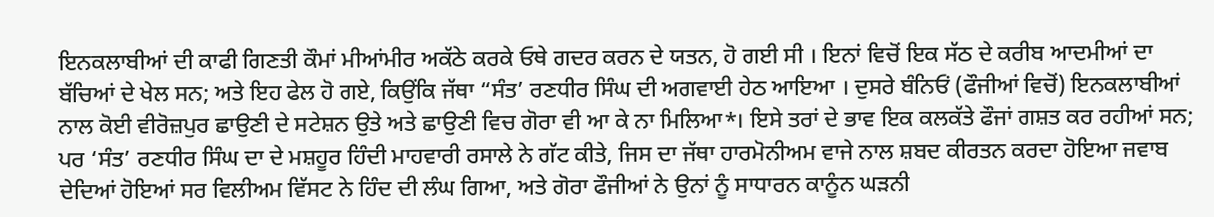ਇਨਕਲਾਬੀਆਂ ਦੀ ਕਾਫੀ ਗਿਣਤੀ ਕੌਮਾਂ ਮੀਆਂਮੀਰ ਅਕੱਠੇ ਕਰਕੇ ਓਥੇ ਗਦਰ ਕਰਨ ਦੇ ਯਤਨ, ਹੋ ਗਈ ਸੀ । ਇਨਾਂ ਵਿਚੋਂ ਇਕ ਸੱਠ ਦੇ ਕਰੀਬ ਆਦਮੀਆਂ ਦਾ ਬੱਚਿਆਂ ਦੇ ਖੇਲ ਸਨ; ਅਤੇ ਇਹ ਫੇਲ ਹੋ ਗਏ, ਕਿਉਂਕਿ ਜੱਥਾ “ਸੰਤ’ ਰਣਧੀਰ ਸਿੰਘ ਦੀ ਅਗਵਾਈ ਹੇਠ ਆਇਆ । ਦੁਸਰੇ ਬੰਨਿਓਂ (ਫੌਜੀਆਂ ਵਿਚੋਂ) ਇਨਕਲਾਬੀਆਂ ਨਾਲ ਕੋਈ ਵੀਰੋਜ਼ਪੁਰ ਛਾਉਣੀ ਦੇ ਸਟੇਸ਼ਨ ਉਤੇ ਅਤੇ ਛਾਉਣੀ ਵਿਚ ਗੋਰਾ ਵੀ ਆ ਕੇ ਨਾ ਮਿਲਿਆ*। ਇਸੇ ਤਰਾਂ ਦੇ ਭਾਵ ਇਕ ਕਲਕੱਤੇ ਫੌਜਾਂ ਗਸ਼ਤ ਕਰ ਰਹੀਆਂ ਸਨ; ਪਰ ‘ਸੰਤ’ ਰਣਧੀਰ ਸਿੰਘ ਦਾ ਦੇ ਮਸ਼ਹੂਰ ਹਿੰਦੀ ਮਾਹਵਾਰੀ ਰਸਾਲੇ ਨੇ ਗੱਟ ਕੀਤੇ, ਜਿਸ ਦਾ ਜੱਥਾ ਹਾਰਮੋਨੀਅਮ ਵਾਜੇ ਨਾਲ ਸ਼ਬਦ ਕੀਰਤਨ ਕਰਦਾ ਹੋਇਆ ਜਵਾਬ ਦੇਦਿਆਂ ਹੋਇਆਂ ਸਰ ਵਿਲੀਅਮ ਵਿੱਸਟ ਨੇ ਹਿੰਦ ਦੀ ਲੰਘ ਗਿਆ, ਅਤੇ ਗੋਰਾ ਫੌਜੀਆਂ ਨੇ ਉਨਾਂ ਨੂੰ ਸਾਧਾਰਨ ਕਾਨੂੰਨ ਘੜਨੀ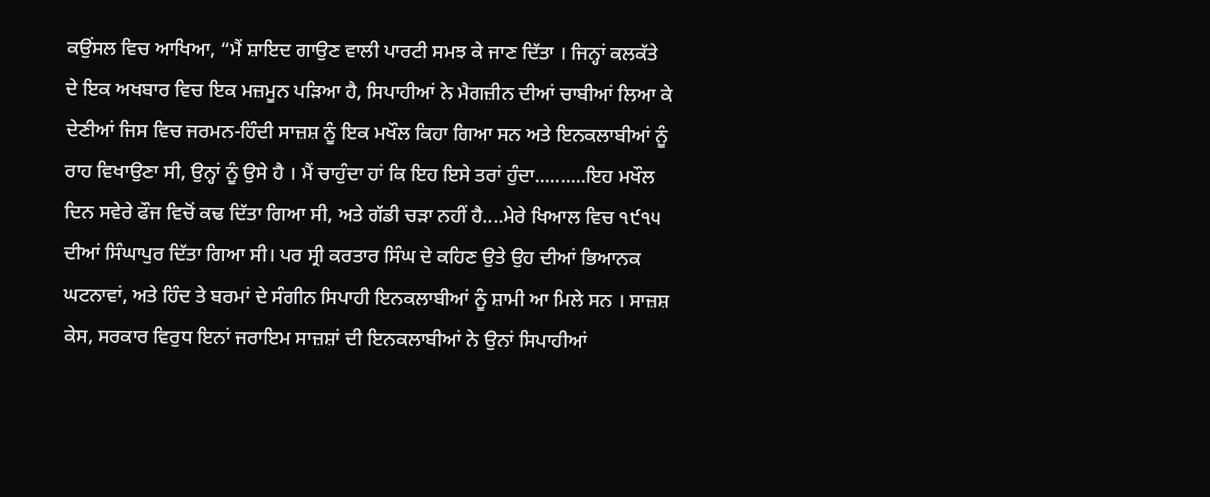ਕਉਂਸਲ ਵਿਚ ਆਖਿਆ, “ਮੈਂ ਸ਼ਾਇਦ ਗਾਉਣ ਵਾਲੀ ਪਾਰਟੀ ਸਮਝ ਕੇ ਜਾਣ ਦਿੱਤਾ । ਜਿਨ੍ਹਾਂ ਕਲਕੱਤੇ ਦੇ ਇਕ ਅਖਬਾਰ ਵਿਚ ਇਕ ਮਜ਼ਮੂਨ ਪੜਿਆ ਹੈ, ਸਿਪਾਹੀਆਂ ਨੇ ਮੈਗਜ਼ੀਨ ਦੀਆਂ ਚਾਬੀਆਂ ਲਿਆ ਕੇ ਦੇਣੀਆਂ ਜਿਸ ਵਿਚ ਜਰਮਨ-ਹਿੰਦੀ ਸਾਜ਼ਸ਼ ਨੂੰ ਇਕ ਮਖੌਲ ਕਿਹਾ ਗਿਆ ਸਨ ਅਤੇ ਇਨਕਲਾਬੀਆਂ ਨੂੰ ਰਾਹ ਵਿਖਾਉਣਾ ਸੀ, ਉਨ੍ਹਾਂ ਨੂੰ ਉਸੇ ਹੈ । ਮੈਂ ਚਾਹੁੰਦਾ ਹਾਂ ਕਿ ਇਹ ਇਸੇ ਤਰਾਂ ਹੁੰਦਾ..........ਇਹ ਮਖੌਲ ਦਿਨ ਸਵੇਰੇ ਫੌਜ ਵਿਚੋਂ ਕਢ ਦਿੱਤਾ ਗਿਆ ਸੀ, ਅਤੇ ਗੱਡੀ ਚੜਾ ਨਹੀਂ ਹੈ....ਮੇਰੇ ਖਿਆਲ ਵਿਚ ੧੯੧੫ ਦੀਆਂ ਸਿੰਘਾਪੁਰ ਦਿੱਤਾ ਗਿਆ ਸੀ। ਪਰ ਸ੍ਰੀ ਕਰਤਾਰ ਸਿੰਘ ਦੇ ਕਹਿਣ ਉਤੇ ਉਹ ਦੀਆਂ ਭਿਆਨਕ ਘਟਨਾਵਾਂ, ਅਤੇ ਹਿੰਦ ਤੇ ਬਰਮਾਂ ਦੇ ਸੰਗੀਨ ਸਿਪਾਹੀ ਇਨਕਲਾਬੀਆਂ ਨੂੰ ਸ਼ਾਮੀ ਆ ਮਿਲੇ ਸਨ । ਸਾਜ਼ਸ਼ ਕੇਸ, ਸਰਕਾਰ ਵਿਰੁਧ ਇਨਾਂ ਜਰਾਇਮ ਸਾਜ਼ਸ਼ਾਂ ਦੀ ਇਨਕਲਾਬੀਆਂ ਨੇ ਉਨਾਂ ਸਿਪਾਹੀਆਂ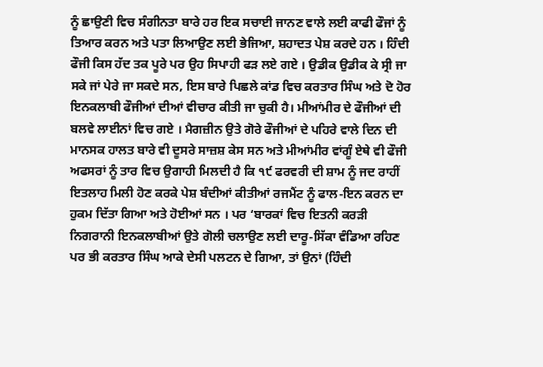ਨੂੰ ਛਾਉਣੀ ਵਿਚ ਸੰਗੀਨਤਾ ਬਾਰੇ ਹਰ ਇਕ ਸਚਾਈ ਜਾਨਣ ਵਾਲੇ ਲਈ ਕਾਫੀ ਫੌਜਾਂ ਨੂੰ ਤਿਆਰ ਕਰਨ ਅਤੇ ਪਤਾ ਲਿਆਉਣ ਲਈ ਭੇਜਿਆ, ਸ਼ਹਾਦਤ ਪੇਸ਼ ਕਰਦੇ ਹਨ । ਹਿੰਦੀ ਫੌਜੀ ਕਿਸ ਹੱਦ ਤਕ ਪੂਰੇ ਪਰ ਉਹ ਸਿਪਾਹੀ ਫੜ ਲਏ ਗਏ । ਉਡੀਕ ਉਡੀਕ ਕੇ ਸ੍ਰੀ ਜਾ ਸਕੇ ਜਾਂ ਪੇਰੇ ਜਾ ਸਕਦੇ ਸਨ, ਇਸ ਬਾਰੇ ਪਿਛਲੇ ਕਾਂਡ ਵਿਚ ਕਰਤਾਰ ਸਿੰਘ ਅਤੇ ਦੋ ਹੋਰ ਇਨਕਲਾਬੀ ਫੌਜੀਆਂ ਦੀਆਂ ਵੀਚਾਰ ਕੀਤੀ ਜਾ ਚੁਕੀ ਹੈ। ਮੀਆਂਮੀਰ ਦੇ ਫੌਜੀਆਂ ਦੀ ਬਲਵੇ ਲਾਈਨਾਂ ਵਿਚ ਗਏ । ਮੈਗਜ਼ੀਨ ਉਤੇ ਗੋਰੇ ਫੌਜੀਆਂ ਦੇ ਪਹਿਰੇ ਵਾਲੇ ਦਿਨ ਦੀ ਮਾਨਸਕ ਹਾਲਤ ਬਾਰੇ ਵੀ ਦੂਸਰੇ ਸਾਜ਼ਸ਼ ਕੇਸ ਸਨ ਅਤੇ ਮੀਆਂਮੀਰ ਵਾਂਗੂੰ ਏਥੇ ਵੀ ਫੌਜੀ ਅਫਸਰਾਂ ਨੂੰ ਤਾਰ ਵਿਚ ਉਗਾਹੀ ਮਿਲਦੀ ਹੈ ਕਿ ੧੯ ਫਰਵਰੀ ਦੀ ਸ਼ਾਮ ਨੂੰ ਜਦ ਰਾਹੀਂ ਇਤਲਾਹ ਮਿਲੀ ਹੋਣ ਕਰਕੇ ਪੇਸ਼ ਬੰਦੀਆਂ ਕੀਤੀਆਂ ਰਜਮੈਂਟ ਨੂੰ ਫਾਲ-ਇਨ ਕਰਨ ਦਾ ਹੁਕਮ ਦਿੱਤਾ ਗਿਆ ਅਤੇ ਹੋਈਆਂ ਸਨ । ਪਰ ‘ਬਾਰਕਾਂ ਵਿਚ ਇਤਨੀ ਕਰੜੀ ਨਿਗਰਾਨੀ ਇਨਕਲਾਬੀਆਂ ਉਤੇ ਗੋਲੀ ਚਲਾਉਣ ਲਈ ਦਾਰੂ-ਸਿੱਕਾ ਵੰਡਿਆ ਰਹਿਣ ਪਰ ਭੀ ਕਰਤਾਰ ਸਿੰਘ ਆਕੇ ਦੇਸੀ ਪਲਟਨ ਦੇ ਗਿਆ, ਤਾਂ ਉਨਾਂ (ਹਿੰਦੀ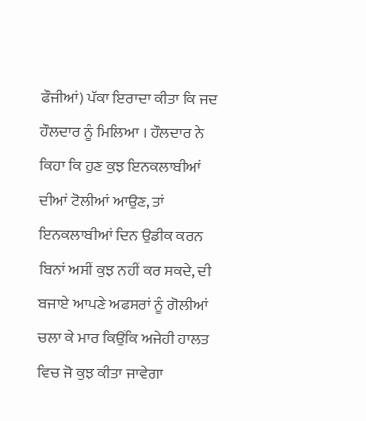ਫੌਜੀਆਂ) ਪੱਕਾ ਇਰਾਦਾ ਕੀਤਾ ਕਿ ਜਦ ਹੌਲਦਾਰ ਨੂੰ ਮਿਲਿਆ । ਹੌਲਦਾਰ ਨੇ ਕਿਹਾ ਕਿ ਹੁਣ ਕੁਝ ਇਨਕਲਾਬੀਆਂ ਦੀਆਂ ਟੋਲੀਆਂ ਆਉਣ, ਤਾਂ ਇਨਕਲਾਬੀਆਂ ਦਿਨ ਉਡੀਕ ਕਰਨ ਬਿਨਾਂ ਅਸੀਂ ਕੁਝ ਨਹੀਂ ਕਰ ਸਕਦੇ, ਦੀ ਬਜਾਏ ਆਪਣੇ ਅਫਸਰਾਂ ਨੂੰ ਗੋਲੀਆਂ ਚਲਾ ਕੇ ਮਾਰ ਕਿਉਂਕਿ ਅਜੇਹੀ ਹਾਲਤ ਵਿਚ ਜੋ ਕੁਝ ਕੀਤਾ ਜਾਵੇਗਾ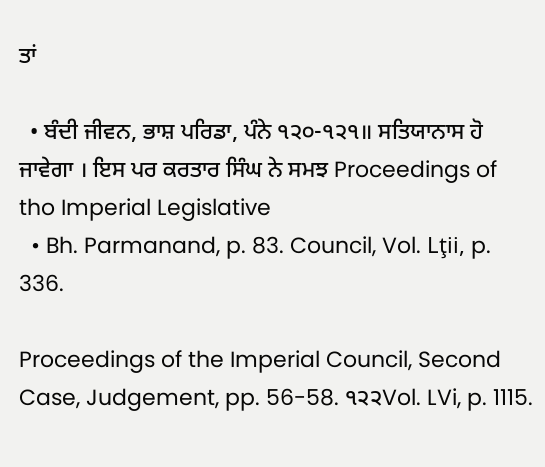ਤਾਂ

  • ਬੰਦੀ ਜੀਵਨ, ਭਾਸ਼ ਪਰਿਡਾ, ਪੰਨੇ ੧੨੦-੧੨੧॥ ਸਤਿਯਾਨਾਸ ਹੋ ਜਾਵੇਗਾ । ਇਸ ਪਰ ਕਰਤਾਰ ਸਿੰਘ ਨੇ ਸਮਝ Proceedings of tho Imperial Legislative
  • Bh. Parmanand, p. 83. Council, Vol. Lţii, p. 336.

Proceedings of the Imperial Council, Second Case, Judgement, pp. 56-58. ੧੨੨Vol. LVi, p. 1115.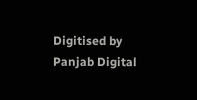Digitised by Panjab Digital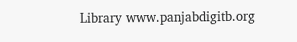Library www.panjabdigitb.org